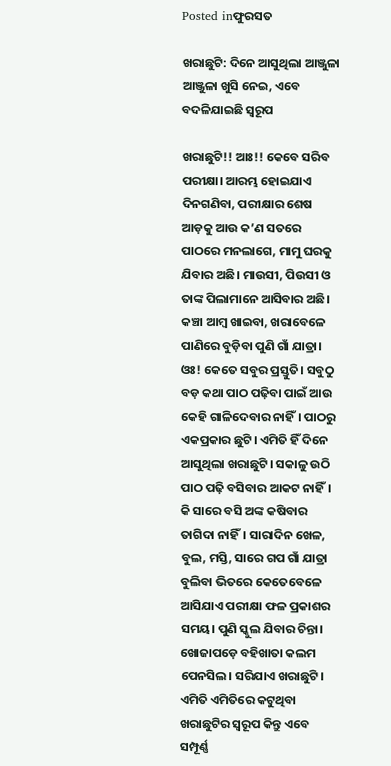Posted inଫୁରସତ

ଖରାଛୁଟି: ଦିନେ ଆସୁଥିଲା ଆଞ୍ଜୁଳା ଆଞ୍ଜୁଳା ଖୁସି ନେଇ, ଏବେ ବଦଳିଯାଇଛି ସ୍ବରୂପ

ଖରାଛୁଟି!! ଆଃ!! କେବେ ସରିବ ପରୀକ୍ଷା। ଆରମ୍ଭ ହୋଇଯାଏ ଦିନଗଣିବା, ପରୀକ୍ଷାର ଶେଷ ଆଡ଼କୁ ଆଉ କ’ଣ ସତରେ ପାଠରେ ମନଲାଗେ, ମାମୁ ଘରକୁ ଯିବାର ଅଛି। ମାଉସୀ, ପିଉସୀ ଓ ତାଙ୍କ ପିଲାମାନେ ଆସିବାର ଅଛି। କଞ୍ଚା ଆମ୍ବ ଖାଇବା, ଖରାବେଳେ ପାଣିରେ ବୁଡ଼ିବା ପୁଣି ଗାଁ ଯାତ୍ରା। ଓଃ! କେତେ ସବୁର ପ୍ରସ୍ତୁତି। ସବୁଠୁ ବଡ଼ କଥା ପାଠ ପଢ଼ିବା ପାଇଁ ଆଉ କେହି ଗାଳିଦେବାର ନାହିଁ। ପାଠରୁ ଏକପ୍ରକାର ଛୁଟି। ଏମିତି ହିଁ ଦିନେ ଆସୁଥିଲା ଖରାଛୁଟି। ସକାଳୁ ଉଠି ପାଠ ପଢ଼ି ବସିବାର ଆକଟ ନାହିଁ। କି ସାରେ ବସି ଅଙ୍କ କଷିବାର ତାଗିଦା ନାହିଁ। ସାରାଦିନ ଖେଳ, ବୁଲ, ମସ୍ତି, ସାରେ ଗପ ଗାଁ ଯାତ୍ରା ବୁଲିବା ଭିତରେ କେତେବେଳେ ଆସିଯାଏ ପରୀକ୍ଷା ଫଳ ପ୍ରକାଶର ସମୟ। ପୁଣି ସ୍କୁଲ ଯିବାର ଚିନ୍ତା। ଖୋଜାପଡ଼େ ବହିଖାତା କଲମ ପେନସିଲ। ସରିଯାଏ ଖରାଛୁଟି। ଏମିତି ଏମିତିରେ କଟୁଥିବା ଖରାଛୁଟିର ସ୍ବରୂପ କିନ୍ତୁ ଏବେ ସମ୍ପୂର୍ଣ୍ଣ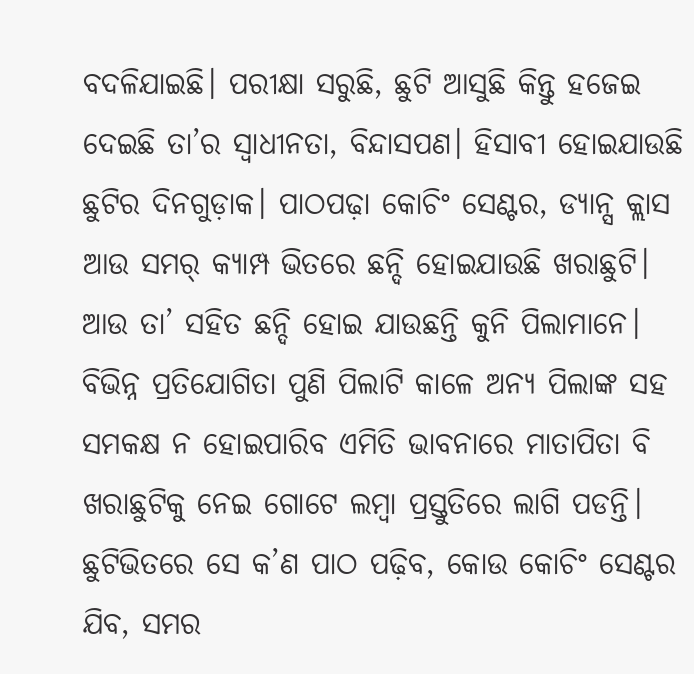ବଦଳିଯାଇଛି। ପରୀକ୍ଷା ସରୁଛି, ଛୁଟି ଆସୁଛି କିନ୍ତୁ ହଜେଇ ଦେଇଛି ତା’ର ସ୍ବାଧୀନତା, ବିନ୍ଦାସପଣ। ହିସାବୀ ହୋଇଯାଉଛି ଛୁଟିର ଦିନଗୁଡ଼ାକ। ପାଠପଢ଼ା କୋଚିଂ ସେଣ୍ଟର, ଡ୍ୟାନ୍ସ କ୍ଲାସ ଆଉ ସମର୍‌ କ୍ୟାମ୍ପ ଭିତରେ ଛନ୍ଦି ହୋଇଯାଉଛି ଖରାଛୁଟି। ଆଉ ତା’ ସହିତ ଛନ୍ଦି ହୋଇ ଯାଉଛନ୍ତି କୁନି ପିଲାମାନେ। ବିଭିନ୍ନ ପ୍ରତିଯୋଗିତା ପୁଣି ପିଲାଟି କାଳେ ଅନ୍ୟ ପିଲାଙ୍କ ସହ ସମକକ୍ଷ ନ ହୋଇପାରିବ ଏମିତି ଭାବନାରେ ମାତାପିତା ବି ଖରାଛୁଟିକୁ ନେଇ ଗୋଟେ ଲମ୍ବା ପ୍ରସ୍ତୁତିରେ ଲାଗି ପଡନ୍ତି। ଛୁଟିଭିତରେ ସେ କ’ଣ ପାଠ ପଢ଼ିବ, କୋଉ କୋଚିଂ ସେଣ୍ଟର ଯିବ, ସମର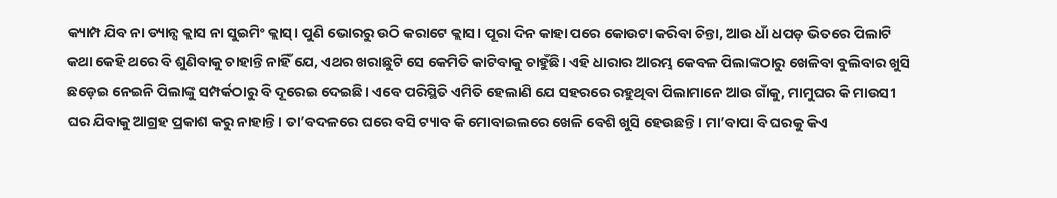କ୍ୟାମ୍ପ ଯିବ ନା ଡ୍ୟାନ୍ସ କ୍ଲାସ ନା ସୁଇମିଂ କ୍ଲାସ୍‌। ପୁଣି ଭୋରରୁ ଉଠି କରାଟେ କ୍ଲାସ। ପୂରା ଦିନ କାହା ପରେ କୋଉଟା କରିବା ଚିନ୍ତା, ଆଉ ଧାଁ ଧପଡ଼ ଭିତରେ ପିଲାଟି କଥା କେହି ଥରେ ବି ଶୁଣିବାକୁ ଚାହାନ୍ତି ନାହିଁ ଯେ, ଏଥର ଖରାଛୁଟି ସେ କେମିତି କାଟିବାକୁ ଚାହୁଁଛି। ଏହି ଧାରାର ଆରମ୍ଭ କେବଳ ପିଲାଙ୍କଠାରୁ ଖେଳିବା ବୁଲିବାର ଖୁସି ଛଡ଼େଇ ନେଇନି ପିଲାଙ୍କୁ ସମ୍ପର୍କଠାରୁ ବି ଦୂରେଇ ଦେଇଛି। ଏବେ ପରିସ୍ଥିତି ଏମିତି ହେଲାଣି ଯେ ସହରରେ ରହୁଥିବା ପିଲାମାନେ ଆଉ ଗାଁକୁ, ମାମୁଘର କି ମାଉସୀ ଘର ଯିବାକୁ ଆଗ୍ରହ ପ୍ରକାଶ କରୁ ନାହାନ୍ତି। ତା’ବଦଳରେ ଘରେ ବସି ଟ୍ୟାବ କି ମୋବାଇଲରେ ଖେଳି ବେଶି ଖୁସି ହେଉଛନ୍ତି। ମା’ବାପା ବି ଘରକୁ କିଏ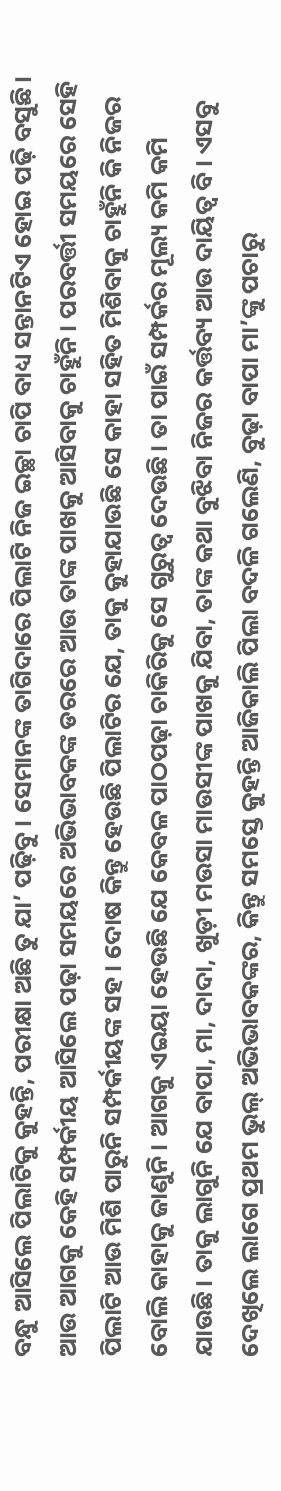ବନ୍ଧୁ ଆସିଲେ ପିଲାଟିକୁ କୁହନ୍ତି, ପରୀକ୍ଷା ଅଛି ତୁ ଯା’ ପଢ଼ିବୁ। ସେମାନଙ୍କ ତାଗିଦାରେ ପିଲାଟି ନିଜ ଇଚ୍ଛା ଚାପି ବାଧ୍ୟ ସନ୍ତାନଟିଏ ହୋଇ ପଢ଼ି ବସୁଛି। ଆଉ ଆଗକୁ କେହି ସମ୍ପର୍କୀୟ ଆସିଲେ ପଢ଼ା ସମୟରେ ଅଭିଭାବକଙ୍କ ଡରରେ ଆଉ ତାଙ୍କ ପାଖକୁ ଆସିବାକୁ ଚାହୁଁନି। ପରବର୍ତ୍ତୀ ସମୟରେ ସେହି ପିଲାଟି ଆଉ ମିଶି ପାରୁନି ସମ୍ପର୍କୀୟଙ୍କ ସହ। ଦୋଷ କିନ୍ତୁ ହେଉଛି ପିଲାଟିର ଯେ, ତାକୁ କୁହାଯାଉଛି ସେ କାହା ସହିତ ମିଶିବାକୁ ଚାହୁଁନି କି ନିଜର ବୋଲି କାହାକୁ ଜାଣୁନି। ଆଗକୁ ଏଇୟା ହେଉଛି ଯେ କେବଳ ପାଠପଢ଼ା ଚାକିରିକୁ ସେ ଗୁରୁତ୍ୱ ଦେଉଛି। ତା ପାଇଁ ସମ୍ପର୍କର ମୂଲ୍ୟ କମି କମି ଯାଉଛି। ତାକୁ ଲାଗୁନି ଯେ ବାପା, ମା, ଦାଦା, ଖୁଡ଼ୀ ମଉସା ମାଉସୀଙ୍କ ପାଖକୁ ଯିବା, ତାଙ୍କ କଥା ବୁଝିବା ନିଜର କର୍ତ୍ତବ୍ୟ ଆଉ ଦାୟିତ୍ୱ ବି। ଏସବୁ ଦେଖିଲେ ଲାଗେ ପ୍ରଥମ ଭୁଲ୍‌ ଅଭିଭାବକଙ୍କର, କିନ୍ତୁ ସମସ୍ତେ କୁହନ୍ତି ଆଜିକାଲି ପିଲା ବଦଳି ଗଲେଣି, ବୁଢ଼ା ବାପା ମା’ଙ୍କୁ ପଚାରୁ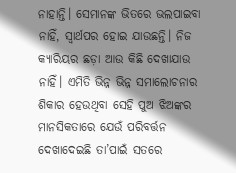ନାହାନ୍ତି। ସେମାନଙ୍କ ଭିତରେ ଭଲପାଇବା ନାହିଁ, ସ୍ବାର୍ଥପର ହୋଇ ଯାଉଛନ୍ତି। ନିଜ କ୍ୟାରିୟର ଛଡ଼ା ଆଉ କିଛି ଦେଖାଯାଉ ନାହିଁ। ଏମିତି ଭିନ୍ନ ଭିନ୍ନ ସମାଲୋଚନାର ଶିକାର ହେଉଥିବା ସେହି ପୁଅ ଝିଅଙ୍କର ମାନସିକତାରେ ଯେଉଁ ପରିବର୍ତ୍ତନ ଦେଖାଦେଇଛି ତା’ପାଇଁ ସତରେ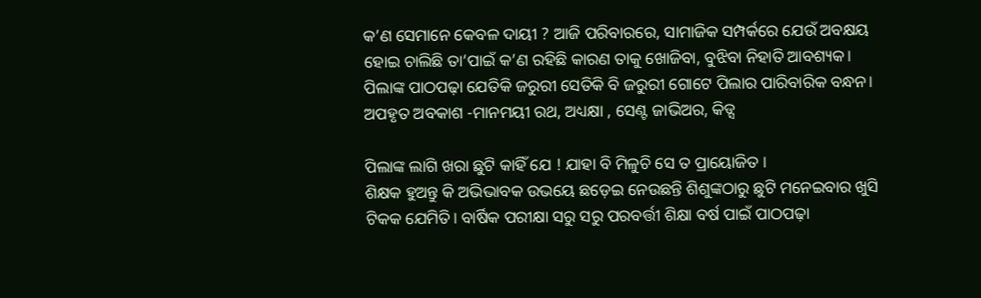କ’ଣ ସେମାନେ କେବଳ ଦାୟୀ ? ଆଜି ପରିବାରରେ, ସାମାଜିକ ସମ୍ପର୍କରେ ଯେଉଁ ଅବକ୍ଷୟ ହୋଇ ଚାଲିଛି ତା’ପାଇଁ କ’ଣ ରହିଛି କାରଣ ତାକୁ ଖୋଜିବା, ବୁଝିବା ନିହାତି ଆବଶ୍ୟକ। ପିଲାଙ୍କ ପାଠପଢ଼ା ଯେତିକି ଜରୁରୀ ସେତିକି ବି ଜରୁରୀ ଗୋଟେ ପିଲାର ପାରିବାରିକ ବନ୍ଧନ।
ଅପହୃତ ଅବକାଶ -ମାନମୟୀ ରଥ, ଅଧ୍ୟକ୍ଷା , ସେଣ୍ଟ ଜାଭିଅର, କିଡ୍ସ

ପିଲାଙ୍କ ଲାଗି ଖରା ଛୁଟି କାହିଁ ଯେ ! ଯାହା ବି ମିଳୁଚି ସେ ତ ପ୍ରାୟୋଜିତ ।
ଶିକ୍ଷକ ହୁଅନ୍ତୁ କି ଅଭିଭାବକ ଉଭୟେ ଛଡ଼େଇ ନେଉଛନ୍ତି ଶିଶୁଙ୍କଠାରୁ ଛୁଟି ମନେଇବାର ଖୁସି ଟିକକ ଯେମିତି। ବାର୍ଷିକ ପରୀକ୍ଷା ସରୁ ସରୁ ପରବର୍ତ୍ତୀ ଶିକ୍ଷା ବର୍ଷ ପାଇଁ ପାଠପଢ଼ା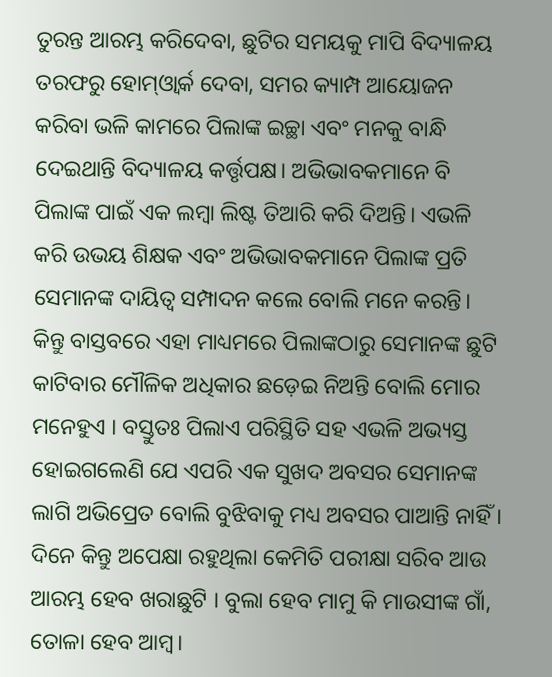ତୁରନ୍ତ ଆରମ୍ଭ କରିଦେବା, ଛୁଟିର ସମୟକୁ ମାପି ବିଦ୍ୟାଳୟ ତରଫରୁ ହୋମ୍‌ଓ୍ବାର୍କ ଦେବା, ସମର କ୍ୟାମ୍ପ ଆୟୋଜନ କରିବା ଭଳି କାମରେ ପିଲାଙ୍କ ଇଚ୍ଛା ଏବଂ ମନକୁ ବାନ୍ଧି ଦେଇଥାନ୍ତି ବିଦ୍ୟାଳୟ କର୍ତ୍ତୃପକ୍ଷ। ଅଭିଭାବକମାନେ ବି ପିଲାଙ୍କ ପାଇଁ ଏକ ଲମ୍ବା ଲିଷ୍ଟ ତିଆରି କରି ଦିଅନ୍ତି। ଏଭଳି କରି ଉଭୟ ଶିକ୍ଷକ ଏବଂ ଅଭିଭାବକମାନେ ପିଲାଙ୍କ ପ୍ରତି ସେମାନଙ୍କ ଦାୟିତ୍ୱ ସମ୍ପାଦନ କଲେ ବୋଲି ମନେ କରନ୍ତି। କିନ୍ତୁ ବାସ୍ତବରେ ଏହା ମାଧ୍ୟମରେ ପିଲାଙ୍କଠାରୁ ସେମାନଙ୍କ ଛୁଟି କାଟିବାର ମୌଳିକ ଅଧିକାର ଛଡ଼େଇ ନିଅନ୍ତି ବୋଲି ମୋର ମନେହୁଏ । ବସ୍ତୁତଃ ପିଲାଏ ପରିସ୍ଥିତି ସହ ଏଭଳି ଅଭ୍ୟସ୍ତ ହୋଇଗଲେଣି ଯେ ଏପରି ଏକ ସୁଖଦ ଅବସର ସେମାନଙ୍କ ଲାଗି ଅଭିପ୍ରେତ ବୋଲି ବୁଝିବାକୁ ମଧ୍ୟ ଅବସର ପାଆନ୍ତି ନାହିଁ । ଦିନେ କିନ୍ତୁ ଅପେକ୍ଷା ରହୁଥିଲା କେମିତି ପରୀକ୍ଷା ସରିବ ଆଉ ଆରମ୍ଭ ହେବ ଖରାଛୁଟି । ବୁଲା ହେବ ମାମୁ କି ମାଉସୀଙ୍କ ଗାଁ, ତୋଳା ହେବ ଆମ୍ବ।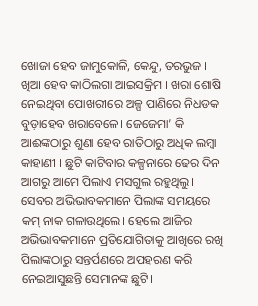ଖୋଜା ହେବ ଜାମୁକୋଳି, କେନ୍ଦୁ, ତରଭୁଜ । ଖିଆ ହେବ କାଠିଲଗା ଆଇସକ୍ରିମ । ଖରା ଶୋଷି ନେଇଥିବା ପୋଖରୀରେ ଅଳ୍ପ ପାଣିରେ ନିଧଡକ ବୁଡ଼ାହେବ ଖରାବେଳେ। ଜେଜେମା’ କି ଆଈଙ୍କଠାରୁ ଶୁଣା ହେବ ରାତିଠାରୁ ଅଧିକ ଲମ୍ବା କାହାଣୀ । ଛୁଟି କାଟିବାର କଳ୍ପନାରେ ଢେର ଦିନ ଆଗରୁ ଆମେ ପିଲାଏ ମସଗୁଲ ରହୁଥିଲୁ। ସେବର ଅଭିଭାବକମାନେ ପିଲାଙ୍କ ସମୟରେ କମ୍‌ ନାକ ଗଳାଉଥିଲେ। ହେଲେ ଆଜିର ଅଭିଭାବକମାନେ ପ୍ରତିଯୋଗିତାକୁ ଆଖିରେ ରଖି ପିଲାଙ୍କଠାରୁ ସନ୍ତର୍ପଣରେ ଅପହରଣ କରି ନେଇଆସୁଛନ୍ତି ସେମାନଙ୍କ ଛୁଟି।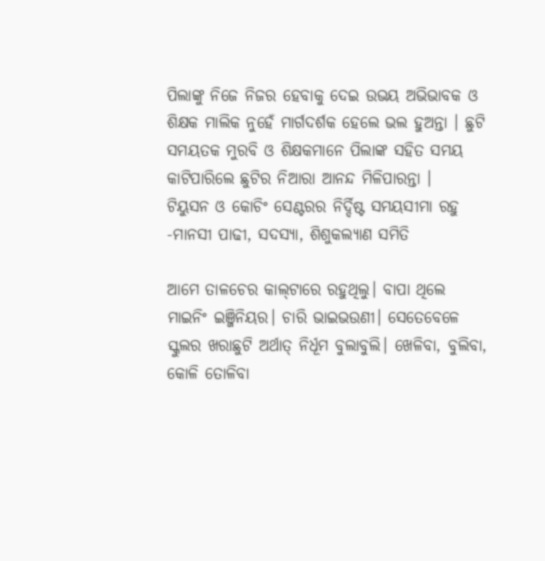ପିଲାଙ୍କୁ ନିଜେ ନିଜର ହେବାକୁ ଦେଇ ଉଭୟ ଅଭିଭାବକ ଓ ଶିକ୍ଷକ ମାଲିକ ନୁହେଁ ମାର୍ଗଦର୍ଶକ ହେଲେ ଭଲ ହୁଅନ୍ତା । ଛୁଟି ସମୟତକ ମୁରବି ଓ ଶିକ୍ଷକମାନେ ପିଲାଙ୍କ ସହିତ ସମୟ କାଟିପାରିଲେ ଛୁଟିର ନିଆରା ଆନନ୍ଦ ମିଳିପାରନ୍ତା ।
ଟିୟୁସନ ଓ କୋଚିଂ ସେଣ୍ଟରର ନିର୍ଦ୍ଦିଷ୍ଟ ସମୟସୀମା ରହୁ
-ମାନସୀ ପାଢୀ, ସଦସ୍ୟା, ଶିଶୁକଲ୍ୟାଣ ସମିତି

ଆମେ ତାଳଚେର କାଲ୍‌ଟାରେ ରହୁଥିଲୁ। ବାପା ଥିଲେ ମାଇନିଂ ଇଞ୍ଜିନିୟର। ଚାରି ଭାଇଭଉଣୀ। ସେତେବେଳେ ସ୍କୁଲର ଖରାଛୁଟି ଅର୍ଥାତ୍‌ ନିର୍ଧୂମ ବୁଲାବୁଲି। ଖେଳିବା, ବୁଲିବା, କୋଳି ତୋଳିବା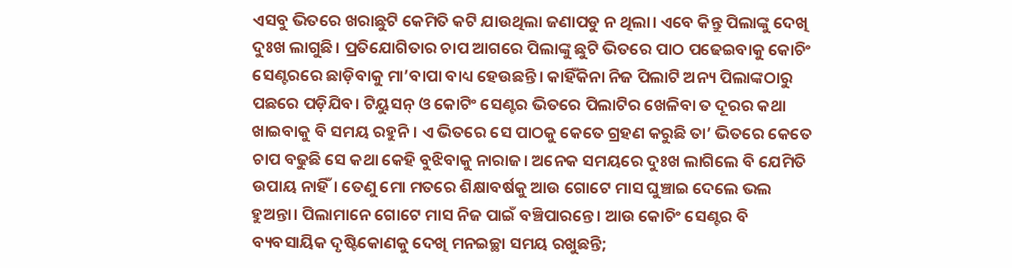ଏସବୁ ଭିତରେ ଖରାଛୁଟି କେମିତି କଟି ଯାଉଥିଲା ଜଣାପଡୁ ନ ଥିଲା। ଏବେ କିନ୍ତୁ ପିଲାଙ୍କୁ ଦେଖି ଦୁଃଖ ଲାଗୁଛି। ପ୍ରତିଯୋଗିତାର ଚାପ ଆଗରେ ପିଲାଙ୍କୁ ଛୁଟି ଭିତରେ ପାଠ ପଢେଇବାକୁ କୋଚିଂ ସେଣ୍ଟରରେ ଛାଡ଼ିବାକୁ ମା’ବାପା ବାଧ୍ୟ ହେଉଛନ୍ତି। କାହିଁକିନା ନିଜ ପିଲାଟି ଅନ୍ୟ ପିଲାଙ୍କଠାରୁ ପଛରେ ପଡ଼ିଯିବ। ଟିୟୁସନ୍‌ ଓ କୋଟିଂ ସେଣ୍ଟର ଭିତରେ ପିଲାଟିର ଖେଳିବା ତ ଦୂରର କଥା ଖାଇବାକୁ ବି ସମୟ ରହୁନି। ଏ ଭିତରେ ସେ ପାଠକୁ କେତେ ଗ୍ରହଣ କରୁଛି ତା’ ଭିତରେ କେତେ ଚାପ ବଢୁଛି ସେ କଥା କେହି ବୁଝିବାକୁ ନାରାଜ। ଅନେକ ସମୟରେ ଦୁଃଖ ଲାଗିଲେ ବି ଯେମିତି ଉପାୟ ନାହିଁ। ତେଣୁ ମୋ ମତରେ ଶିକ୍ଷାବର୍ଷକୁ ଆଉ ଗୋଟେ ମାସ ଘୁଞ୍ଚାଇ ଦେଲେ ଭଲ ହୁଅନ୍ତା। ପିଲାମାନେ ଗୋଟେ ମାସ ନିଜ ପାଇଁ ବଞ୍ଚିପାରନ୍ତେ। ଆଉ କୋଚିଂ ସେଣ୍ଟର ବି ବ୍ୟବସାୟିକ ଦୃଷ୍ଟିକୋଣକୁ ଦେଖି ମନଇଚ୍ଛା ସମୟ ରଖୁଛନ୍ତି;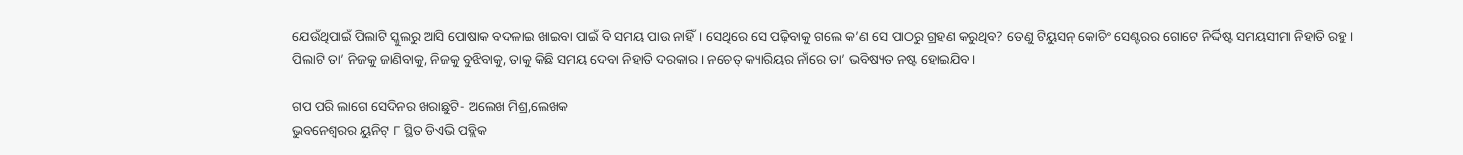ଯେଉଁଥିପାଇଁ ପିଲାଟି ସ୍କୁଲରୁ ଆସି ପୋଷାକ ବଦଳାଇ ଖାଇବା ପାଇଁ ବି ସମୟ ପାଉ ନାହିଁ। ସେଥିରେ ସେ ପଢ଼ିବାକୁ ଗଲେ କ’ଣ ସେ ପାଠରୁ ଗ୍ରହଣ କରୁଥିବ? ତେଣୁ ଟିୟୁସନ୍‌ କୋଚିଂ ସେଣ୍ଟରର ଗୋଟେ ନିର୍ଦ୍ଦିଷ୍ଟ ସମୟସୀମା ନିହାତି ରହୁ। ପିଲାଟି ତା’ ନିଜକୁ ଜାଣିବାକୁ, ନିଜକୁ ବୁଝିବାକୁ, ତାକୁ କିଛି ସମୟ ଦେବା ନିହାତି ଦରକାର। ନଚେତ୍‌ କ୍ୟାରିୟର ନାଁରେ ତା’ ଭବିଷ୍ୟତ ନଷ୍ଟ ହୋଇଯିବ।

ଗପ ପରି ଲାଗେ ସେଦିନର ଖରାଛୁଟି- ଅଲେଖ ମିଶ୍ର,ଲେଖକ
ଭୁବନେଶ୍ୱରର ୟୁନିଟ୍‌ ୮ ସ୍ଥିତ ଡିଏଭି ପବ୍ଲିକ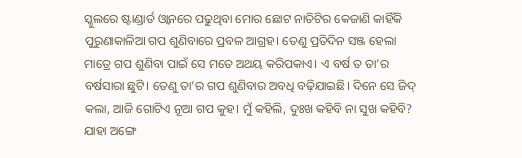ସ୍କୁଲରେ ଷ୍ଟାଣ୍ଡାର୍ଡ ଓ୍ବାନରେ ପଢୁଥିବା ମୋର ଛୋଟ ନାତିଟିର କେଜାଣି କାହିଁକି ପୁରୁଣାକାଳିଆ ଗପ ଶୁଣିବାରେ ପ୍ରବଳ ଆଗ୍ରହ। ତେଣୁ ପ୍ରତିଦିନ ସଞ୍ଜ ହେଲା ମାତ୍ରେ ଗପ ଶୁଣିବା ପାଇଁ ସେ ମତେ ଅଥୟ କରିପକାଏ। ଏ ବର୍ଷ ତ ତା’ର ବର୍ଷସାରା ଛୁଟି। ତେଣୁ ତା’ର ଗପ ଶୁଣିବାର ଅବଧି ବଢ଼ିଯାଇଛି। ଦିନେ ସେ ଜିଦ୍‌ କଲା, ଆଜି ଗୋଟିଏ ନୂଆ ଗପ କୁହ। ମୁଁ କହିଲି, ଦୁଃଖ କହିବି ନା ସୁଖ କହିବି? ଯାହା ଅଙ୍ଗେ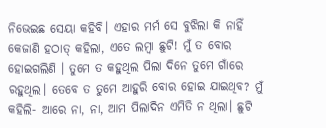ନିଭେଇଛ ସେୟା କହିବି। ଏହାର ମର୍ମ ସେ ବୁଝିଲା କି ନାହିଁ କେଜାଣି ହଠାତ୍‌ କହିଲା, ଏତେ ଲମ୍ବା ଛୁଟି! ମୁଁ ତ ବୋର ହୋଇଗଲିଣି । ତୁମେ ତ କହୁଥିଲ ପିଲା ଦିନେ ତୁମେ ଗାଁରେ ରହୁଥିଲ। ତେବେ ତ ତୁମେ ଆହୁରି ବୋର ହୋଇ ଯାଇଥିବ? ମୁଁ କହିଲି- ଆରେ ନା, ନା, ଆମ ପିଲାଦିନ ଏମିତି ନ ଥିଲା। ଛୁଟି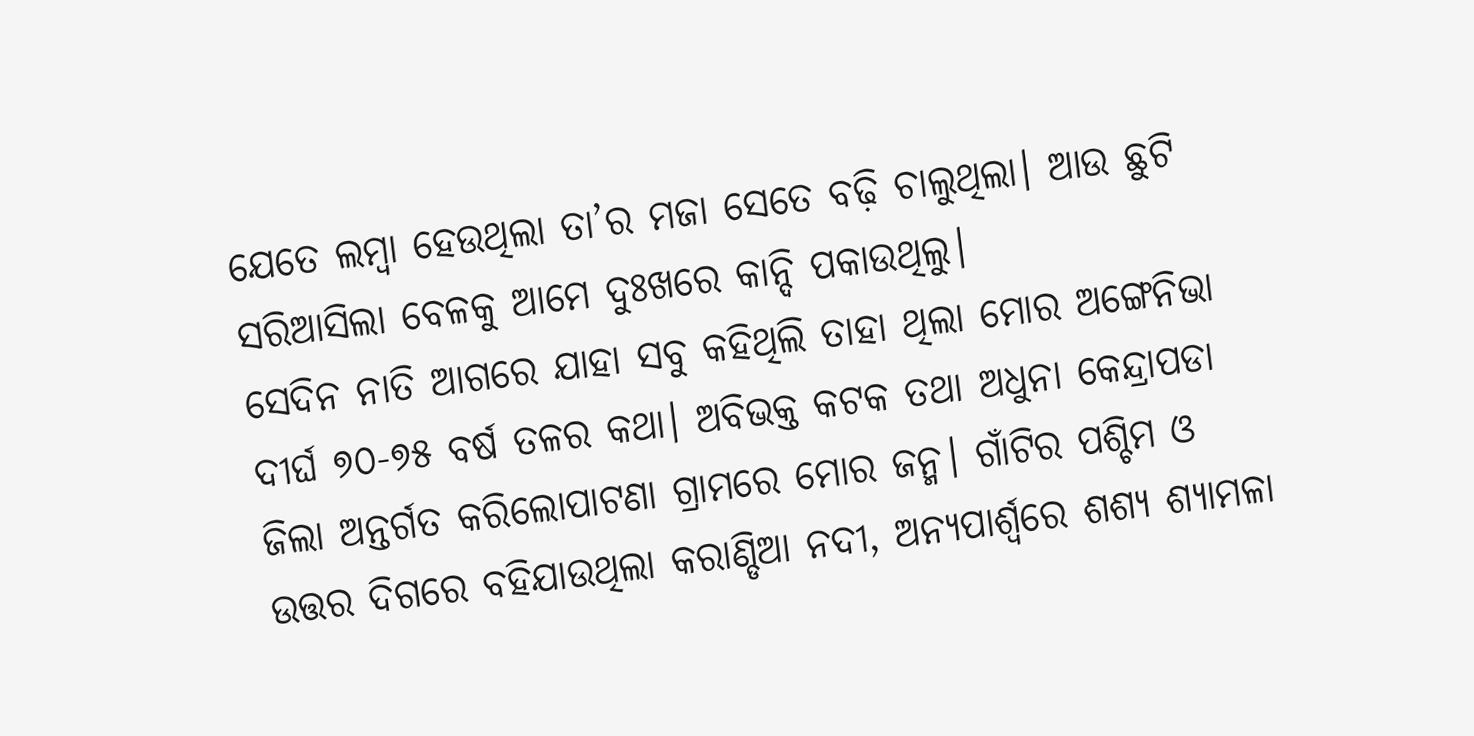ଯେତେ ଲମ୍ବା ହେଉଥିଲା ତା’ର ମଜା ସେତେ ବଢ଼ି ଚାଲୁଥିଲା। ଆଉ ଛୁଟି ସରିଆସିଲା ବେଳକୁ ଆମେ ଦୁଃଖରେ କାନ୍ଦି ପକାଉଥିଲୁ।
ସେଦିନ ନାତି ଆଗରେ ଯାହା ସବୁ କହିଥିଲି ତାହା ଥିଲା ମୋର ଅଙ୍ଗେନିଭା ଦୀର୍ଘ ୭୦-୭୫ ବର୍ଷ ତଳର କଥା। ଅବିଭକ୍ତ କଟକ ତଥା ଅଧୁନା କେନ୍ଦ୍ରାପଡା ଜିଲା ଅନ୍ତର୍ଗତ କରିଲୋପାଟଣା ଗ୍ରାମରେ ମୋର ଜନ୍ମ। ଗାଁଟିର ପଶ୍ଚିମ ଓ ଉତ୍ତର ଦିଗରେ ବହିଯାଉଥିଲା କରାଣ୍ଡିଆ ନଦୀ, ଅନ୍ୟପାର୍ଶ୍ୱରେ ଶଶ୍ୟ ଶ୍ୟାମଳା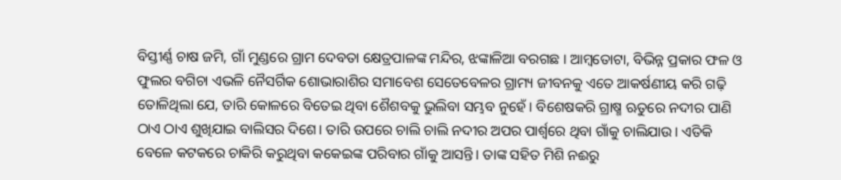ବିସ୍ତୀର୍ଣ୍ଣ ଚାଷ ଜମି, ଗାଁ ମୁଣ୍ଡରେ ଗ୍ରାମ ଦେବତା କ୍ଷେତ୍ରପାଳଙ୍କ ମନ୍ଦିର, ଝଙ୍କାଳିଆ ବରଗଛ । ଆମ୍ବତୋଟା, ବିଭିନ୍ନ ପ୍ରକାର ଫଳ ଓ ଫୁଲର ବଗିଚା ଏଭଳି ନୈସର୍ଗିକ ଶୋଭାରାଶିର ସମାବେଶ ସେତେବେଳର ଗ୍ରାମ୍ୟ ଜୀବନକୁ ଏତେ ଆକର୍ଷଣୀୟ କରି ଗଢ଼ି ତୋଳିଥିଲା ଯେ, ତାରି କୋଳରେ ବିତେଇ ଥିବା ଶୈଶବକୁ ଭୁଲିବା ସମ୍ଭବ ନୁହେଁ । ବିଶେଷକରି ଗ୍ରାଷ୍ମ ଋତୁରେ ନଦୀର ପାଣି ଠାଏ ଠାଏ ଶୁଖିଯାଇ ବାଲିସର ଦିଶେ। ତାରି ଉପରେ ଚାଲି ଚାଲି ନଦୀର ଅପର ପାର୍ଶ୍ୱରେ ଥିବା ଗାଁକୁ ଚାଲିଯାଉ। ଏତିକି ବେଳେ କଟକରେ ଚାକିରି କରୁଥିବା କକେଇଙ୍କ ପରିବାର ଗାଁକୁ ଆସନ୍ତି। ତାଙ୍କ ସହିତ ମିଶି ନଈରୁ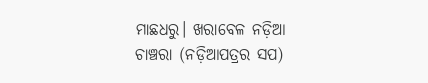ମାଛଧରୁ। ଖରାବେଳ ନଡ଼ିଆ ଚାଞ୍ଚରା (ନଡ଼ିଆପତ୍ରର ସପ)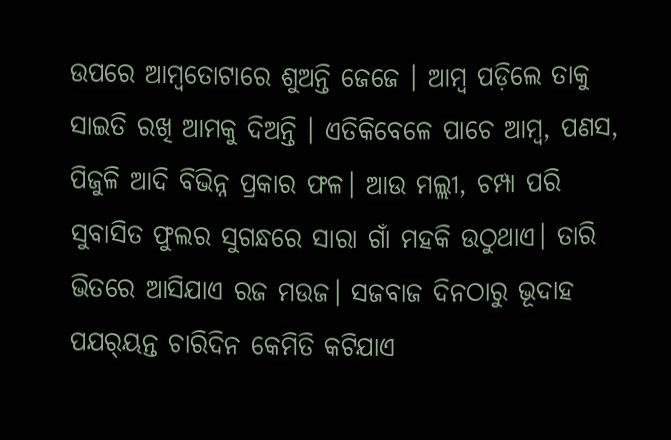ଉପରେ ଆମ୍ବତୋଟାରେ ଶୁଅନ୍ତି ଜେଜେ । ଆମ୍ବ ପଡ଼ିଲେ ତାକୁ ସାଇତି ରଖି ଆମକୁ ଦିଅନ୍ତି । ଏତିକିବେଳେ ପାଚେ ଆମ୍ବ, ପଣସ, ପିଜୁଳି ଆଦି ବିଭିନ୍ନ ପ୍ରକାର ଫଳ। ଆଉ ମଲ୍ଲୀ, ଚମ୍ପା ପରି ସୁବାସିତ ଫୁଲର ସୁଗନ୍ଧରେ ସାରା ଗାଁ ମହକି ଉଠୁଥାଏ। ତାରି ଭିତରେ ଆସିଯାଏ ରଜ ମଉଜ। ସଜବାଜ ଦିନଠାରୁ ଭୂଦାହ ପଯର୍‌ୟନ୍ତ ଚାରିଦିନ କେମିତି କଟିଯାଏ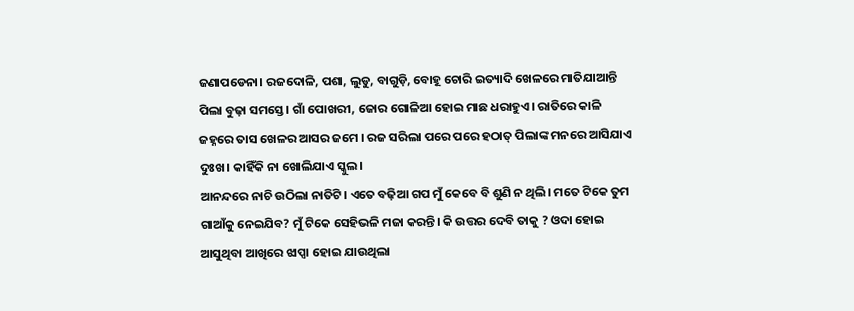ଜଣାପଡେନା। ରଜଦୋଳି, ପଶା, ଲୁଡୁ, ବାଗୁଡ଼ି, ବୋହୂ ଚୋରି ଇତ୍ୟାଦି ଖେଳରେ ମାତିଯାଆନ୍ତି ପିଲା ବୁଢ଼ା ସମସ୍ତେ। ଗାଁ ପୋଖରୀ, ଜୋର ଗୋଳିଆ ହୋଇ ମାଛ ଧରାହୁଏ। ରାତିରେ କାଳି ଜହ୍ନରେ ତାସ ଖେଳର ଆସର ଜମେ । ରଜ ସରିଲା ପରେ ପରେ ହଠାତ୍‌ ପିଲାଙ୍କ ମନରେ ଆସିଯାଏ ଦୁଃଖ। କାହିଁକି ନା ଖୋଲିଯାଏ ସ୍କୁଲ।
ଆନନ୍ଦରେ ନାଚି ଉଠିଲା ନାତିଟି। ଏତେ ବଢ଼ିଆ ଗପ ମୁଁ କେବେ ବି ଶୁଣି ନ ଥିଲି। ମତେ ଟିକେ ତୁମ ଗାଆଁକୁ ନେଇଯିବ? ମୁଁ ଟିକେ ସେହିଭଳି ମଜା କରନ୍ତି। କି ଉତ୍ତର ଦେବି ତାକୁ ? ଓଦା ହୋଇ ଆସୁଥିବା ଆଖିରେ ଝାପ୍ସା ହୋଇ ଯାଉଥିଲା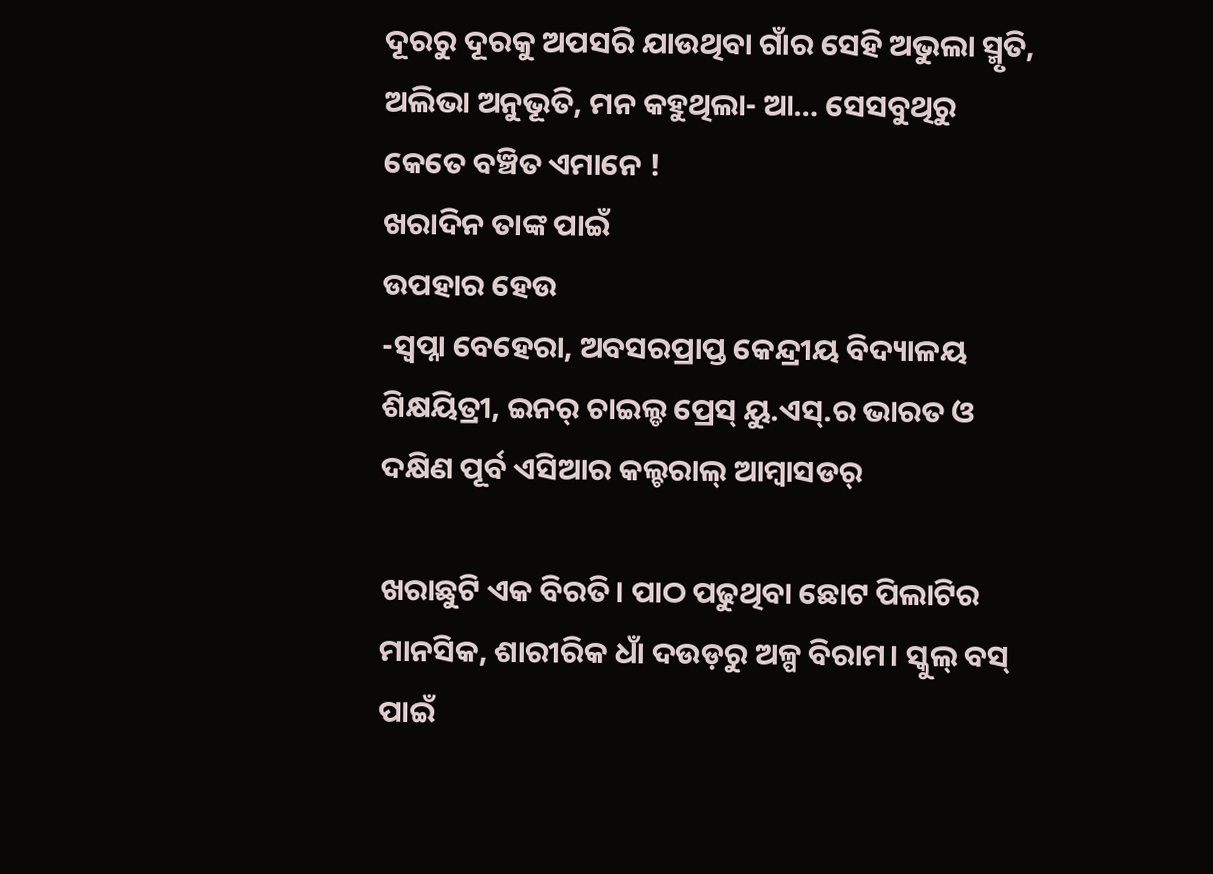ଦୂରରୁ ଦୂରକୁ ଅପସରି ଯାଉଥିବା ଗାଁର ସେହି ଅଭୁଲା ସ୍ମୃତି, ଅଲିଭା ଅନୁଭୂତି, ମନ କହୁଥିଲା- ଆ… ସେସବୁଥିରୁ କେତେ ବଞ୍ଚିତ ଏମାନେ !
ଖରାଦିନ ତାଙ୍କ ପାଇଁ
ଉପହାର ହେଉ
-ସ୍ବପ୍ନା ବେହେରା, ଅବସରପ୍ରାପ୍ତ କେନ୍ଦ୍ରୀୟ ବିଦ୍ୟାଳୟ ଶିକ୍ଷୟିତ୍ରୀ, ଇନର୍‌ ଚାଇଲ୍ଡ ପ୍ରେସ୍‌ ୟୁ.ଏସ୍‌.ର ଭାରତ ଓ ଦକ୍ଷିଣ ପୂର୍ବ ଏସିଆର କଲ୍ଚରାଲ୍‌ ଆମ୍ବାସଡର୍‌

ଖରାଛୁଟି ଏକ ବିରତି। ପାଠ ପଢୁଥିବା ଛୋଟ ପିଲାଟିର ମାନସିକ, ଶାରୀରିକ ଧାଁ ଦଉଡ଼ରୁ ଅଳ୍ପ ବିରାମ। ସ୍କୁଲ୍‌ ବସ୍‌ ପାଇଁ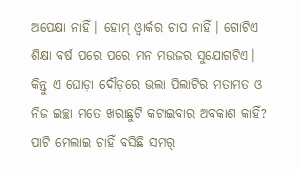ଅପେକ୍ଷା ନାହିଁ। ହୋମ୍‌ ଓ୍ବାର୍କର ଚାପ ନାହିଁ। ଗୋଟିଏ ଶିକ୍ଷା ବର୍ଷ ପରେ ପରେ ମନ ମଉଜର ସୁଯୋଗଟିଏ। କିନ୍ତୁ ଏ ଘୋଡ଼ା ଦୌଡ଼ରେ ଭଲା ପିଲାଟିର ମତାମତ ଓ ନିଜ ଇଚ୍ଛା ମତେ ଖରାଛୁଟି କଟାଇବାର ଅବକାଶ କାହିଁ? ପାଟି ମେଲାଇ ଚାହିଁ ବସିଛି ସମର୍‌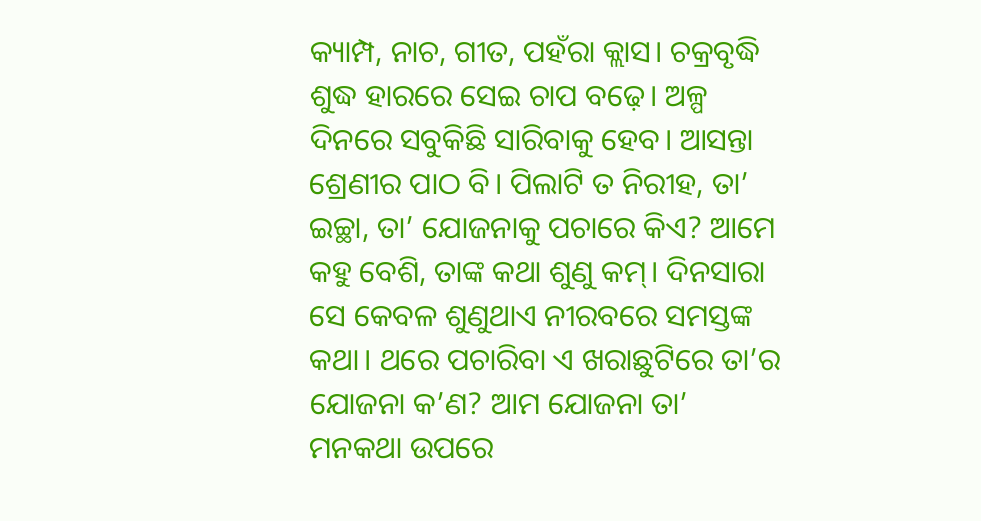କ୍ୟାମ୍ପ, ନାଚ, ଗୀତ, ପହଁରା କ୍ଲାସ। ଚକ୍ରବୃଦ୍ଧି ଶୁଦ୍ଧ ହାରରେ ସେଇ ଚାପ ବଢ଼େ। ଅଳ୍ପ ଦିନରେ ସବୁକିଛି ସାରିବାକୁ ହେବ। ଆସନ୍ତା ଶ୍ରେଣୀର ପାଠ ବି। ପିଲାଟି ତ ନିରୀହ, ତା’ ଇଚ୍ଛା, ତା’ ଯୋଜନାକୁ ପଚାରେ କିଏ? ଆମେ କହୁ ବେଶି, ତାଙ୍କ କଥା ଶୁଣୁ କମ୍‌। ଦିନସାରା ସେ କେବଳ ଶୁଣୁଥାଏ ନୀରବରେ ସମସ୍ତଙ୍କ କଥା। ଥରେ ପଚାରିବା ଏ ଖରାଛୁଟିରେ ତା’ର ଯୋଜନା କ’ଣ? ଆମ ଯୋଜନା ତା’ ମନକଥା ଉପରେ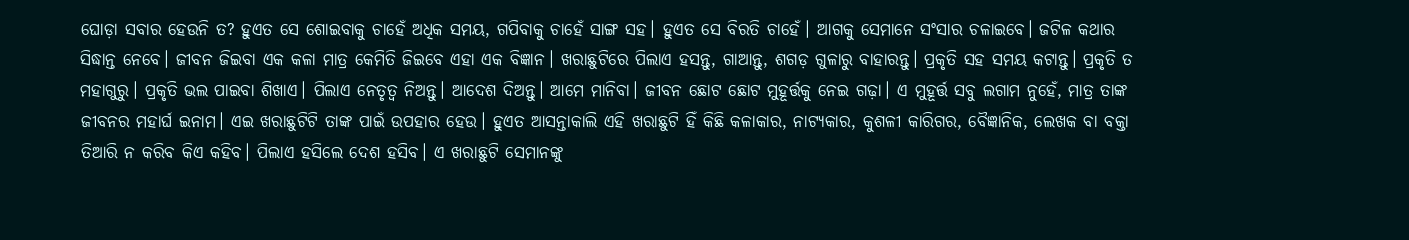ଘୋଡ଼ା ସବାର ହେଉନି ତ? ହୁଏତ ସେ ଶୋଇବାକୁ ଚାହେଁ ଅଧିକ ସମୟ, ଗପିବାକୁ ଚାହେଁ ସାଙ୍ଗ ସହ। ହୁଏତ ସେ ବିରତି ଚାହେଁ। ଆଗକୁ ସେମାନେ ସଂସାର ଚଳାଇବେ। ଜଟିଳ କଥାର ସିଦ୍ଧାନ୍ତ ନେବେ। ଜୀବନ ଜିଇବା ଏକ କଳା ମାତ୍ର କେମିତି ଜିଇବେ ଏହା ଏକ ବିଜ୍ଞାନ। ଖରାଛୁଟିରେ ପିଲାଏ ହସନ୍ତୁ, ଗାଆନ୍ତୁ, ଶଗଡ଼ ଗୁଳାରୁ ବାହାରନ୍ତୁ। ପ୍ରକୃତି ସହ ସମୟ କଟାନ୍ତୁ। ପ୍ରକୃତି ତ ମହାଗୁରୁ। ପ୍ରକୃତି ଭଲ ପାଇବା ଶିଖାଏ। ପିଲାଏ ନେତୃତ୍ୱ ନିଅନ୍ତୁ। ଆଦେଶ ଦିଅନ୍ତୁ। ଆମେ ମାନିବା। ଜୀବନ ଛୋଟ ଛୋଟ ମୁହୂର୍ତ୍ତକୁ ନେଇ ଗଢ଼ା। ଏ ମୁହୂର୍ତ୍ତ ସବୁ ଲଗାମ ନୁହେଁ, ମାତ୍ର ତାଙ୍କ ଜୀବନର ମହାର୍ଘ ଇନାମ। ଏଇ ଖରାଛୁଟିଟି ତାଙ୍କ ପାଇଁ ଉପହାର ହେଉ। ହୁଏତ ଆସନ୍ତାକାଲି ଏହି ଖରାଛୁଟି ହିଁ କିଛି କଳାକାର, ନାଟ୍ୟକାର, କୁଶଳୀ କାରିଗର, ବୈଜ୍ଞାନିକ, ଲେଖକ ବା ବକ୍ତା ତିଆରି ନ କରିବ କିଏ କହିବ। ପିଲାଏ ହସିଲେ ଦେଶ ହସିବ। ଏ ଖରାଛୁଟି ସେମାନଙ୍କୁ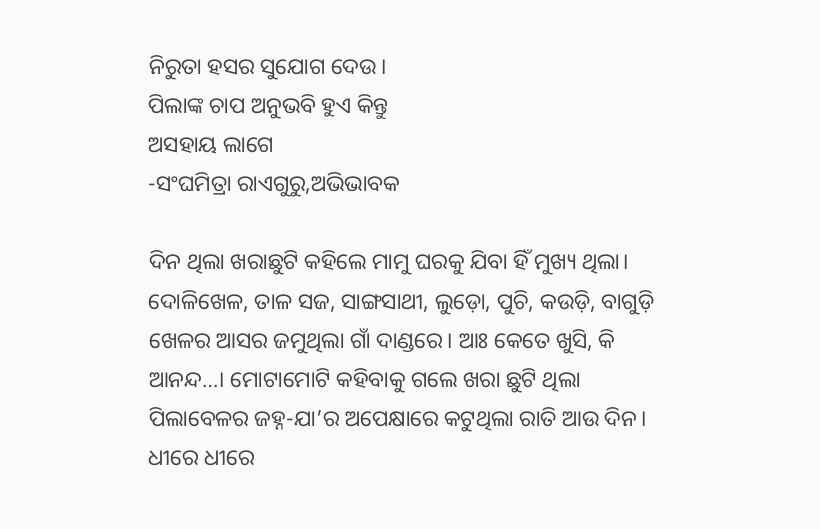ନିରୁତା ହସର ସୁଯୋଗ ଦେଉ।
ପିଲାଙ୍କ ଚାପ ଅନୁଭବି ହୁଏ କିନ୍ତୁ
ଅସହାୟ ଲାଗେ
-ସଂଘମିତ୍ରା ରାଏଗୁରୁ,ଅଭିଭାବକ

ଦିନ ଥିଲା ଖରାଛୁଟି କହିଲେ ମାମୁ ଘରକୁ ଯିବା ହିଁ ମୁଖ୍ୟ ଥିଲା। ଦୋଳିଖେଳ, ତାଳ ସଜ, ସାଙ୍ଗସାଥୀ, ଲୁଡ଼ୋ, ପୁଚି, କଉଡ଼ି, ବାଗୁଡ଼ି ଖେଳର ଆସର ଜମୁଥିଲା ଗାଁ ଦାଣ୍ଡରେ। ଆଃ କେତେ ଖୁସି, କି ଆନନ୍ଦ…। ମୋଟାମୋଟି କହିବାକୁ ଗଲେ ଖରା ଛୁଟି ଥିଲା ପିଲାବେଳର ଜହ୍ନ-ଯା’ର ଅପେକ୍ଷାରେ କଟୁଥିଲା ରାତି ଆଉ ଦିନ। ଧୀରେ ଧୀରେ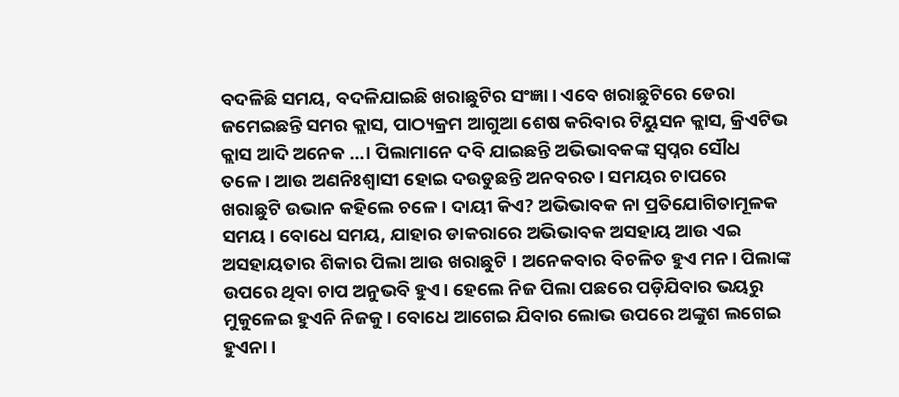ବଦଳିଛି ସମୟ, ବଦଳିଯାଇଛି ଖରାଛୁଟିର ସଂଜ୍ଞା। ଏବେ ଖରାଛୁଟିରେ ଡେରା ଜମେଇଛନ୍ତି ସମର କ୍ଲାସ, ପାଠ୍ୟକ୍ରମ ଆଗୁଆ ଶେଷ କରିବାର ଟିୟୁସନ କ୍ଲାସ, କ୍ରିଏଟିଭ କ୍ଲାସ ଆଦି ଅନେକ …। ପିଲାମାନେ ଦବି ଯାଇଛନ୍ତି ଅଭିଭାବକଙ୍କ ସ୍ବପ୍ନର ସୌଧ ତଳେ। ଆଉ ଅଣନିଃଶ୍ୱାସୀ ହୋଇ ଦଉଡୁଛନ୍ତି ଅନବରତ। ସମୟର ଚାପରେ ଖରାଛୁଟି ଉଭାନ କହିଲେ ଚଳେ । ଦାୟୀ କିଏ? ଅଭିଭାବକ ନା ପ୍ରତିଯୋଗିତାମୂଳକ ସମୟ। ବୋଧେ ସମୟ, ଯାହାର ଡାକରାରେ ଅଭିଭାବକ ଅସହାୟ ଆଉ ଏଇ ଅସହାୟତାର ଶିକାର ପିଲା ଆଉ ଖରାଛୁଟି । ଅନେକବାର ବିଚଳିତ ହୁଏ ମନ। ପିଲାଙ୍କ ଉପରେ ଥିବା ଚାପ ଅନୁଭବି ହୁଏ। ହେଲେ ନିଜ ପିଲା ପଛରେ ପଡ଼ିଯିବାର ଭୟରୁ ମୁକୁଳେଇ ହୁଏନି ନିଜକୁ। ବୋଧେ ଆଗେଇ ଯିବାର ଲୋଭ ଉପରେ ଅଙ୍କୁଶ ଲଗେଇ ହୁଏନା।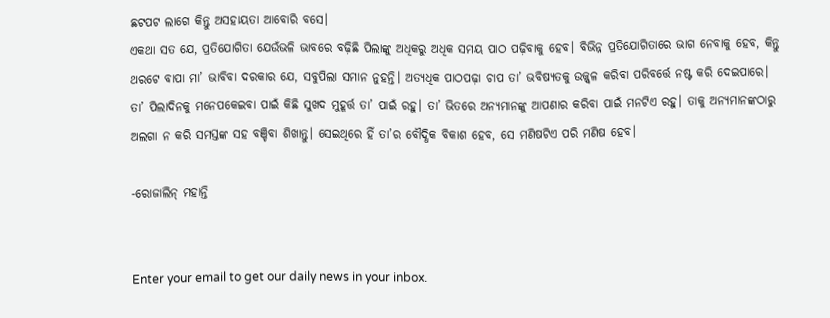ଛଟପଟ ଲାଗେ କିନ୍ତୁ ଅସହାୟତା ଆବୋରି ବସେ।
ଏକଥା ସତ ଯେ, ପ୍ରତିଯୋଗିତା ଯେଉଁଭଳି ଭାବରେ ବଢ଼ିଛି ପିଲାଙ୍କୁ ଅଧିକରୁ ଅଧିକ ସମୟ ପାଠ ପଢ଼ିବାକୁ ହେବ। ବିଭିନ୍ନ ପ୍ରତିଯୋଗିତାରେ ଭାଗ ନେବାକୁ ହେବ, କିନ୍ତୁ ଥରଟେ ବାପା ମା’ ଭାବିବା ଦରକାର ଯେ, ସବୁପିଲା ସମାନ ନୁହନ୍ତି। ଅତ୍ୟଧିକ ପାଠପଢ଼ା ଚାପ ତା’ ଭବିଷ୍ୟତକୁ ଉଜ୍ଜ୍ୱଳ କରିବା ପରିବର୍ତ୍ତେ ନଷ୍ଟ କରି ଦେଇପାରେ। ତା’ ପିଲାଦିନକୁ ମନେପକେଇବା ପାଇଁ କିଛି ସୁଖଦ ମୁହୂର୍ତ୍ତ ତା’ ପାଇଁ ରହୁ। ତା’ ଭିତରେ ଅନ୍ୟମାନଙ୍କୁ ଆପଣାର କରିବା ପାଇଁ ମନଟିଏ ରହୁ। ତାକୁ ଅନ୍ୟମାନଙ୍କଠାରୁ ଅଲଗା ନ କରି ସମସ୍ତଙ୍କ ସହ ବଞ୍ଚିବା ଶିଖାନ୍ତୁ। ସେଇଥିରେ ହିଁ ତା’ର ବୌଦ୍ଧିକ ବିକାଶ ହେବ, ସେ ମଣିଷଟିଏ ପରି ମଣିଷ ହେବ।

-ରୋଜାଲିନ୍‌ ମହାନ୍ତି


Enter your email to get our daily news in your inbox.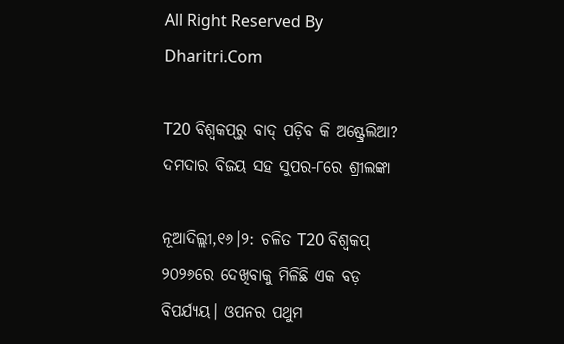All Right Reserved By Dharitri.Com

T20 ବିଶ୍ୱକପ୍‌ରୁ ବାଦ୍ ପଡ଼ିବ କି ଅଷ୍ଟ୍ରେଲିଆ? ଦମଦାର ବିଜୟ ସହ ସୁପର-୮ରେ ଶ୍ରୀଲଙ୍କା

ନୂଆଦିଲ୍ଲୀ,୧୬।୨: ଚଳିତ T20 ବିଶ୍ୱକପ୍ ୨୦୨୬ରେ ଦେଖିବାକୁ ମିଳିଛି ଏକ ବଡ଼ ବିପର୍ଯ୍ୟୟ। ଓପନର ପଥୁମ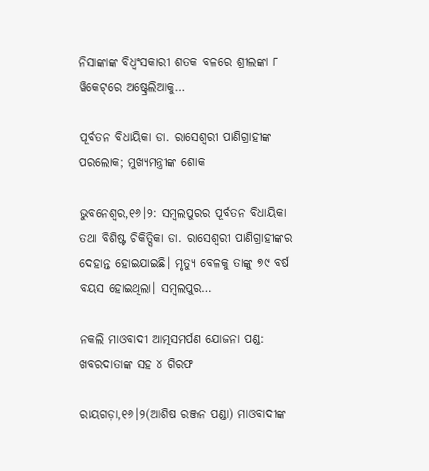ନିସାଙ୍କାଙ୍କ ବିଧ୍ୱଂସକାରୀ ଶତକ ବଳରେ ଶ୍ରୀଲଙ୍କା ୮ ୱିକେଟ୍‌ରେ ଅଷ୍ଟ୍ରେଲିଆକୁ…

ପୂର୍ବତନ ବିଧାୟିକା ଡା. ରାସେଶ୍ବରୀ ପାଣିଗ୍ରାହୀଙ୍କ ପରଲୋକ; ମୁଖ୍ୟମନ୍ତ୍ରୀଙ୍କ ଶୋକ

ଭୁବନେଶ୍ୱର,୧୬।୨: ସମ୍ବଲପୁରର ପୂର୍ବତନ ବିଧାୟିକା ତଥା ବିଶିଷ୍ଟ ଚିକିତ୍ସିକା ଡା. ରାସେଶ୍ବରୀ ପାଣିଗ୍ରାହୀଙ୍କର ଦେହାନ୍ତ ହୋଇଯାଇଛି। ମୃତ୍ୟୁ ବେଳକୁ ତାଙ୍କୁ ୭୯ ବର୍ଷ ବୟସ ହୋଇଥିଲା। ସମ୍ବଲପୁର…

ନକଲି ମାଓବାଦୀ ଆତ୍ମସମର୍ପଣ ଯୋଜନା ପଣ୍ଡ: ଖବରଦାତାଙ୍କ ସହ ୪ ଗିରଫ

ରାୟଗଡ଼ା,୧୬।୨(ଆଶିଷ ରଞ୍ଜନ ପଣ୍ଡା) ମାଓବାଦୀଙ୍କ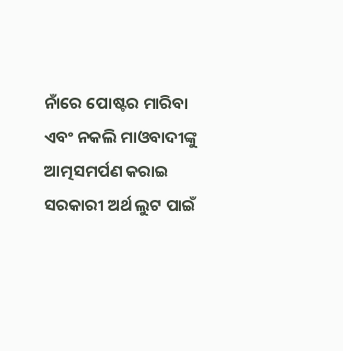ନାଁରେ ପୋଷ୍ଟର ମାରିବା ଏବଂ ନକଲି ମାଓବାଦୀଙ୍କୁ ଆତ୍ମସମର୍ପଣ କରାଇ ସରକାରୀ ଅର୍ଥ ଲୁଟ ପାଇଁ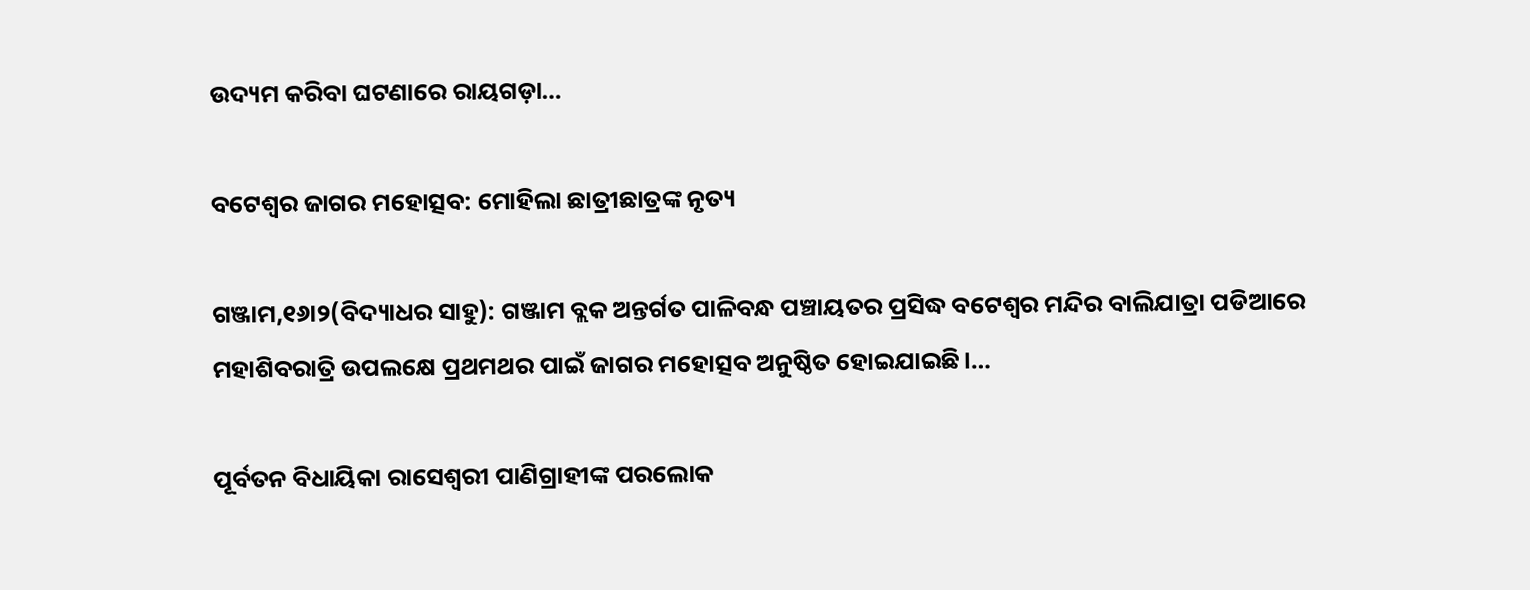ଉଦ୍ୟମ କରିବା ଘଟଣାରେ ରାୟଗଡ଼ା…

ବଟେଶ୍ୱର ଜାଗର ମହୋତ୍ସବ: ମୋହିଲା ଛାତ୍ରୀଛାତ୍ରଙ୍କ ନୃତ୍ୟ

ଗଞ୍ଜାମ,୧୬ା୨(ବିଦ୍ୟାଧର ସାହୁ): ଗଞ୍ଜାମ ବ୍ଲକ ଅନ୍ତର୍ଗତ ପାଳିବନ୍ଧ ପଞ୍ଚାୟତର ପ୍ରସିଦ୍ଧ ବଟେଶ୍ୱର ମନ୍ଦିର ବାଲିଯାତ୍ରା ପଡିଆରେ ମହାଶିବରାତ୍ରି ଉପଲକ୍ଷେ ପ୍ରଥମଥର ପାଇଁ ଜାଗର ମହୋତ୍ସବ ଅନୁଷ୍ଠିତ ହୋଇଯାଇଛି।…

ପୂର୍ବତନ ବିଧାୟିକା ରାସେଶ୍ୱରୀ ପାଣିଗ୍ରାହୀଙ୍କ ପରଲୋକ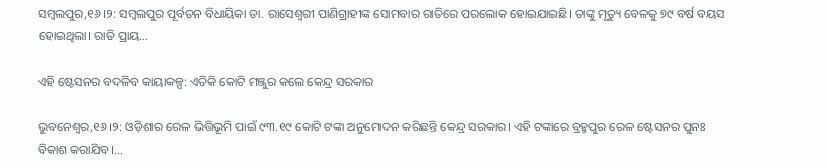ସମ୍ୱଲପୁର,୧୬।୨: ସମ୍ୱଲପୁର ପୂର୍ବତନ ବିଧାୟିକା ଡା. ରାସେଶ୍ୱରୀ ପାଣିଗ୍ରାହୀଙ୍କ ସୋମବାର ରାତିରେ ପରଲୋକ ହୋଇଯାଇଛି। ତାଙ୍କୁ ମୃତ୍ୟୁ ବେଳକୁ ୭୯ ବର୍ଷ ବୟସ ହୋଇଥିଲା। ରାତି ପ୍ରାୟ…

ଏହି ଷ୍ଟେସନର ବଦଳିବ କାୟାକଳ୍ପ: ଏତିକି କୋଟି ମଞ୍ଜୁର କଲେ କେନ୍ଦ୍ର ସରକାର

ଭୁବନେଶ୍ୱର,୧୬।୨: ଓଡ଼ିଶାର ରେଳ ଭିତ୍ତିଭୂମି ପାଇଁ ୯୩.୧୯ କୋଟି ଟଙ୍କା ଅନୁମୋଦନ କରିଛନ୍ତି କେନ୍ଦ୍ର ସରକାର। ଏହି ଟଙ୍କାରେ ବ୍ରହ୍ମପୁର ରେଳ ଷ୍ଟେସନର ପୁନଃ ବିକାଶ କରାଯିବ।…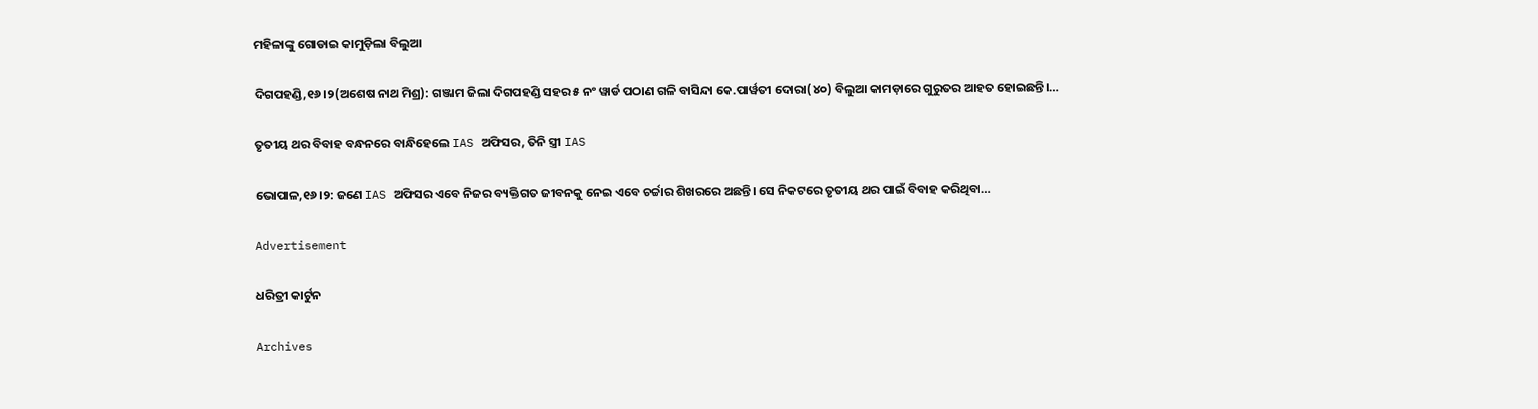ମହିଳାଙ୍କୁ ଗୋଡାଇ କାମୁଡ଼ିଲା ବିଲୁଆ

ଦିଗପହଣ୍ଡି,୧୬।୨(ଅଶେଷ ନାଥ ମିଶ୍ର): ଗଞ୍ଜାମ ଜିଲା ଦିଗପହଣ୍ଡି ସହର ୫ ନଂ ୱାର୍ଡ ପଠାଣ ଗଳି ବାସିନ୍ଦା କେ.ପାର୍ୱତୀ ଦୋରା(୪୦) ବିଲୁଆ କାମଡ଼ାରେ ଗୁରୁତର ଆହତ ହୋଇଛନ୍ତି।…

ତୃତୀୟ ଥର ବିବାହ ବନ୍ଧନରେ ବାନ୍ଧିହେଲେ IAS ଅଫିସର, ତିନି ସ୍ତ୍ରୀ IAS

ଭୋପାଳ,୧୬।୨: ଜଣେ IAS ଅଫିସର ଏବେ ନିଜର ବ୍ୟକ୍ତିଗତ ଜୀବନକୁ ନେଇ ଏବେ ଚର୍ଚ୍ଚାର ଶିଖରରେ ଅଛନ୍ତି। ସେ ନିକଟରେ ତୃତୀୟ ଥର ପାଇଁ ବିବାହ କରିଥିବା…

Advertisement

ଧରିତ୍ରୀ କାର୍ଟୁନ

Archives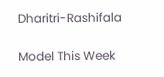Dharitri-Rashifala

Model This Week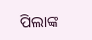ପିଲାଙ୍କ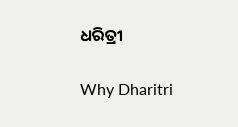ଧରିତ୍ରୀ

Why Dharitri